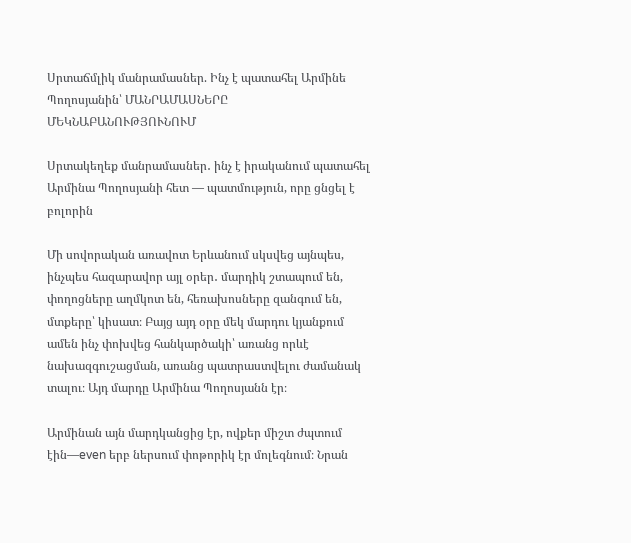Սրտաճմլիկ մանրամասներ. Ինչ է պատահել Արմինե Պողոսյանին՝ ՄԱՆՐԱՄԱՍՆԵՐԸ ՄԵԿՆԱԲԱՆՈՒԹՅՈՒՆՈՒՄ

Սրտակեղեք մանրամասներ․ ինչ է իրականում պատահել Արմինա Պողոսյանի հետ — պատմություն, որը ցնցել է բոլորին

Մի սովորական առավոտ Երևանում սկսվեց այնպես, ինչպես հազարավոր այլ օրեր․ մարդիկ շտապում են, փողոցները աղմկոտ են, հեռախոսները զանգում են, մտքերը՝ կիսատ։ Բայց այդ օրը մեկ մարդու կյանքում ամեն ինչ փոխվեց հանկարծակի՝ առանց որևէ նախազգուշացման, առանց պատրաստվելու ժամանակ տալու։ Այդ մարդը Արմինա Պողոսյանն էր։

Արմինան այն մարդկանցից էր, ովքեր միշտ ժպտում էին—even երբ ներսում փոթորիկ էր մոլեգնում։ Նրան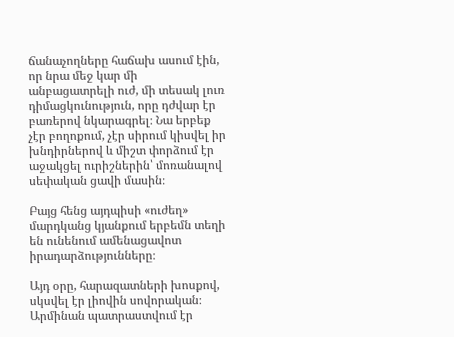ճանաչողները հաճախ ասում էին, որ նրա մեջ կար մի անբացատրելի ուժ, մի տեսակ լուռ դիմացկունություն, որը դժվար էր բառերով նկարագրել։ Նա երբեք չէր բողոքում, չէր սիրում կիսվել իր խնդիրներով և միշտ փորձում էր աջակցել ուրիշներին՝ մոռանալով սեփական ցավի մասին։

Բայց հենց այդպիսի «ուժեղ» մարդկանց կյանքում երբեմն տեղի են ունենում ամենացավոտ իրադարձությունները։

Այդ օրը, հարազատների խոսքով, սկսվել էր լիովին սովորական։ Արմինան պատրաստվում էր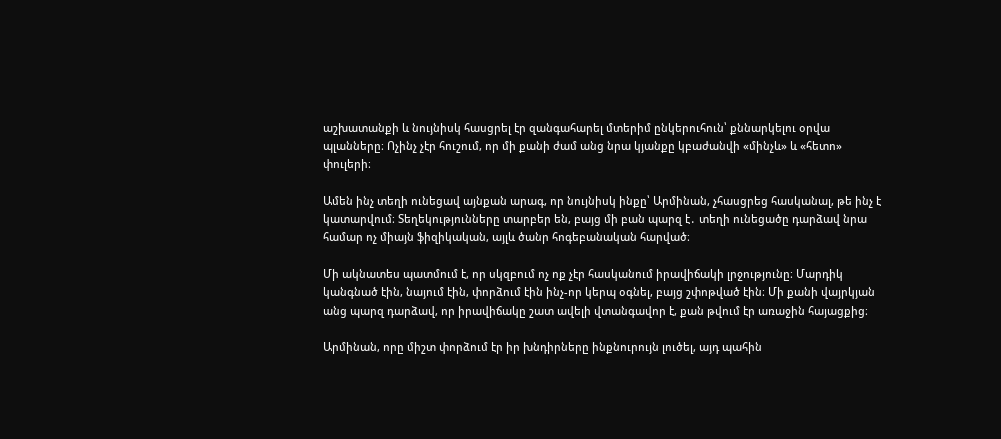աշխատանքի և նույնիսկ հասցրել էր զանգահարել մտերիմ ընկերուհուն՝ քննարկելու օրվա պլանները։ Ոչինչ չէր հուշում, որ մի քանի ժամ անց նրա կյանքը կբաժանվի «մինչև» և «հետո» փուլերի։

Ամեն ինչ տեղի ունեցավ այնքան արագ, որ նույնիսկ ինքը՝ Արմինան, չհասցրեց հասկանալ, թե ինչ է կատարվում։ Տեղեկությունները տարբեր են, բայց մի բան պարզ է․ տեղի ունեցածը դարձավ նրա համար ոչ միայն ֆիզիկական, այլև ծանր հոգեբանական հարված։

Մի ակնատես պատմում է, որ սկզբում ոչ ոք չէր հասկանում իրավիճակի լրջությունը։ Մարդիկ կանգնած էին, նայում էին, փորձում էին ինչ-որ կերպ օգնել, բայց շփոթված էին։ Մի քանի վայրկյան անց պարզ դարձավ, որ իրավիճակը շատ ավելի վտանգավոր է, քան թվում էր առաջին հայացքից։

Արմինան, որը միշտ փորձում էր իր խնդիրները ինքնուրույն լուծել, այդ պահին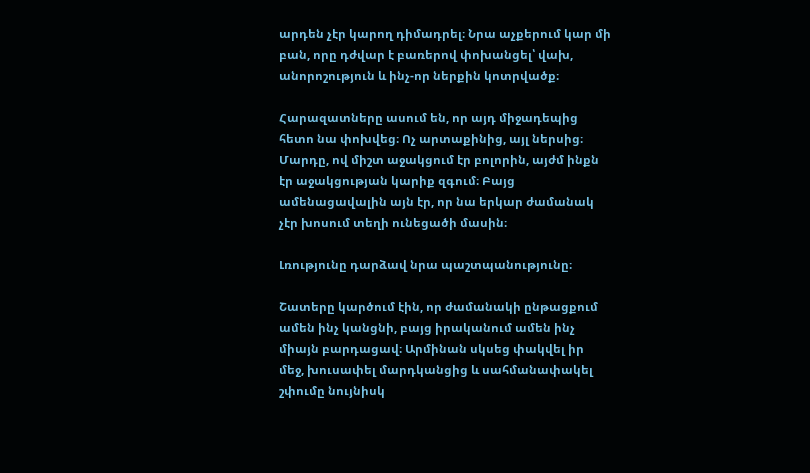արդեն չէր կարող դիմադրել։ Նրա աչքերում կար մի բան, որը դժվար է բառերով փոխանցել՝ վախ, անորոշություն և ինչ-որ ներքին կոտրվածք։

Հարազատները ասում են, որ այդ միջադեպից հետո նա փոխվեց։ Ոչ արտաքինից, այլ ներսից։ Մարդը, ով միշտ աջակցում էր բոլորին, այժմ ինքն էր աջակցության կարիք զգում։ Բայց ամենացավալին այն էր, որ նա երկար ժամանակ չէր խոսում տեղի ունեցածի մասին։

Լռությունը դարձավ նրա պաշտպանությունը։

Շատերը կարծում էին, որ ժամանակի ընթացքում ամեն ինչ կանցնի, բայց իրականում ամեն ինչ միայն բարդացավ։ Արմինան սկսեց փակվել իր մեջ, խուսափել մարդկանցից և սահմանափակել շփումը նույնիսկ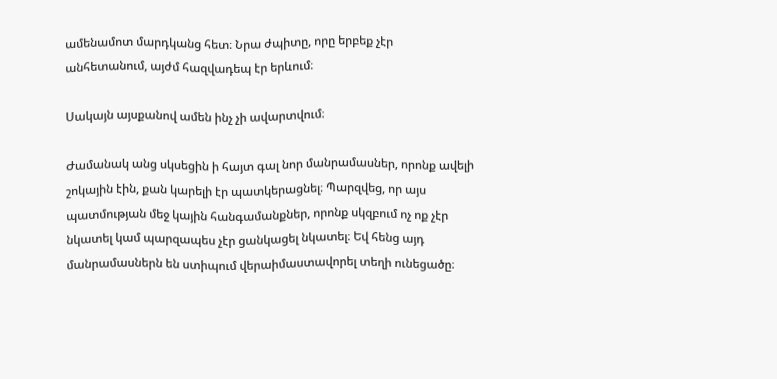ամենամոտ մարդկանց հետ։ Նրա ժպիտը, որը երբեք չէր անհետանում, այժմ հազվադեպ էր երևում։

Սակայն այսքանով ամեն ինչ չի ավարտվում։

Ժամանակ անց սկսեցին ի հայտ գալ նոր մանրամասներ, որոնք ավելի շոկային էին, քան կարելի էր պատկերացնել։ Պարզվեց, որ այս պատմության մեջ կային հանգամանքներ, որոնք սկզբում ոչ ոք չէր նկատել կամ պարզապես չէր ցանկացել նկատել։ Եվ հենց այդ մանրամասներն են ստիպում վերաիմաստավորել տեղի ունեցածը։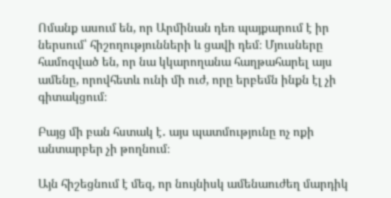Ոմանք ասում են, որ Արմինան դեռ պայքարում է իր ներսում՝ հիշողությունների և ցավի դեմ։ Մյուսները համոզված են, որ նա կկարողանա հաղթահարել այս ամենը, որովհետև ունի մի ուժ, որը երբեմն ինքն էլ չի գիտակցում։

Բայց մի բան հստակ է․ այս պատմությունը ոչ ոքի անտարբեր չի թողնում։

Այն հիշեցնում է մեզ, որ նույնիսկ ամենաուժեղ մարդիկ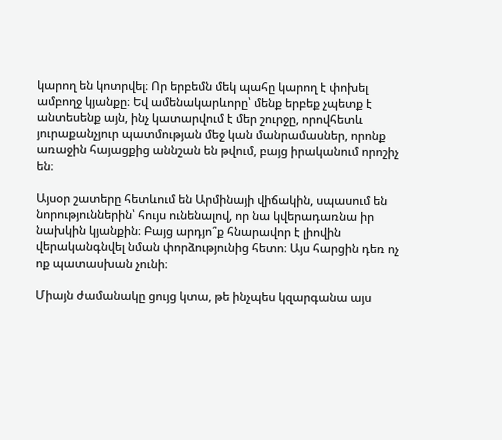կարող են կոտրվել։ Որ երբեմն մեկ պահը կարող է փոխել ամբողջ կյանքը։ Եվ ամենակարևորը՝ մենք երբեք չպետք է անտեսենք այն, ինչ կատարվում է մեր շուրջը, որովհետև յուրաքանչյուր պատմության մեջ կան մանրամասներ, որոնք առաջին հայացքից աննշան են թվում, բայց իրականում որոշիչ են։

Այսօր շատերը հետևում են Արմինայի վիճակին, սպասում են նորություններին՝ հույս ունենալով, որ նա կվերադառնա իր նախկին կյանքին։ Բայց արդյո՞ք հնարավոր է լիովին վերականգնվել նման փորձությունից հետո։ Այս հարցին դեռ ոչ ոք պատասխան չունի։

Միայն ժամանակը ցույց կտա, թե ինչպես կզարգանա այս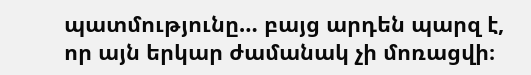պատմությունը… բայց արդեն պարզ է, որ այն երկար ժամանակ չի մոռացվի։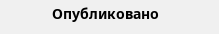Опубликовано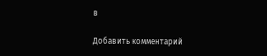в

Добавить комментарий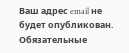Ваш адрес email не будет опубликован. Обязательные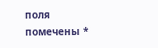поля помечены *